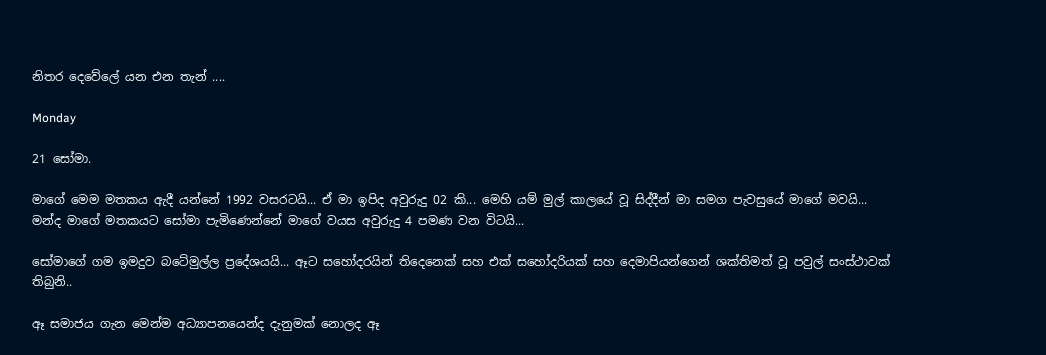නිතර දෙවේලේ යන එන තැන් ....

Monday

21 සෝමා.

මාගේ මෙම මතකය ඇදී යන්නේ 1992 වසරටයි... ඒ මා ඉපිද අවුරුදු 02 කි... මෙහි යම් මුල් කාලයේ වූ සිද්දීන් මා සමග පැවසුයේ මාගේ මවයි... මන්ද මාගේ මතකයට සෝමා පැමිණෙන්නේ මාගේ වයස අවුරුදු 4 පමණ වන විටයි...

සෝමාගේ ගම ඉමදුව බටේමුල්ල ප්‍රදේශයයි... ඈට සහෝදරයින් තිදෙනෙක් සහ එක් සහෝදරියක් සහ දෙමාපියන්ගෙන් ශක්තිමත් වූ පවුල් සංස්ථාවක් තිබුනි..

ඈ සමාජය ගැන මෙන්ම අධ්‍යාපනයෙන්ද දැනුමක් නොලද ඈ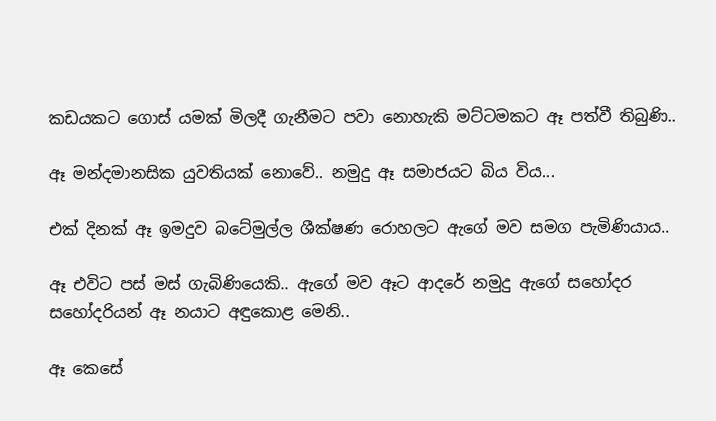කඩයකට ගොස් යමක් මිලදී ගැනීමට පවා නොහැකි මට්ටමකට ඈ පත්වී තිබුණි..

ඈ මන්දමානසික යුවතියක් නොවේ.. නමුදු ඈ සමාජයට බිය විය...

එක් දිනක් ඈ ඉමදුව බටේමුල්ල ශීක්ෂණ රොහලට ඇගේ මව සමග පැමිණියාය..

ඈ එවිට පස් මස් ගැබිණියෙකි.. ඇගේ මව ඈට ආදරේ නමුදු ඇගේ සහෝදර සහෝදරියන් ඈ නයාට අඳුකොළ මෙනි..

ඈ කෙසේ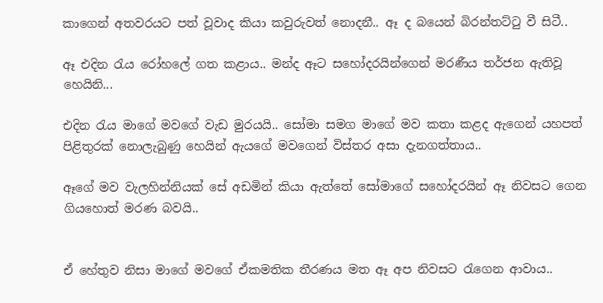කාගෙන් අතවරයට පත් වූවාද කියා කවුරුවත් නොදනී.. ඈ ද බයෙන් බිරන්තට්ටු වී සිටී..

ඈ එදින රැය රෝහලේ ගත කළාය.. මන්ද ඈට සහෝදරයින්ගෙන් මරණීය තර්ජන ඇතිවූ හෙයිනි...

එදින රැය මාගේ මවගේ වැඩ මුරයයි.. සෝමා සමග මාගේ මව කතා කළද ඇගෙන් යහපත් පිළිතුරක් නොලැබුණු හෙයින් ඇයගේ මවගෙන් විස්තර අසා දැනගත්තාය..

ඈගේ මව වැලහින්නියක් සේ අඩමින් කියා ඇත්තේ සෝමාගේ සහෝදරයින් ඈ නිවසට ගෙන ගියහොත් මරණ බවයි..


ඒ හේතුව නිසා මාගේ මවගේ ඒකමතික තීරණය මත ඈ අප නිවසට රැගෙන ආවාය..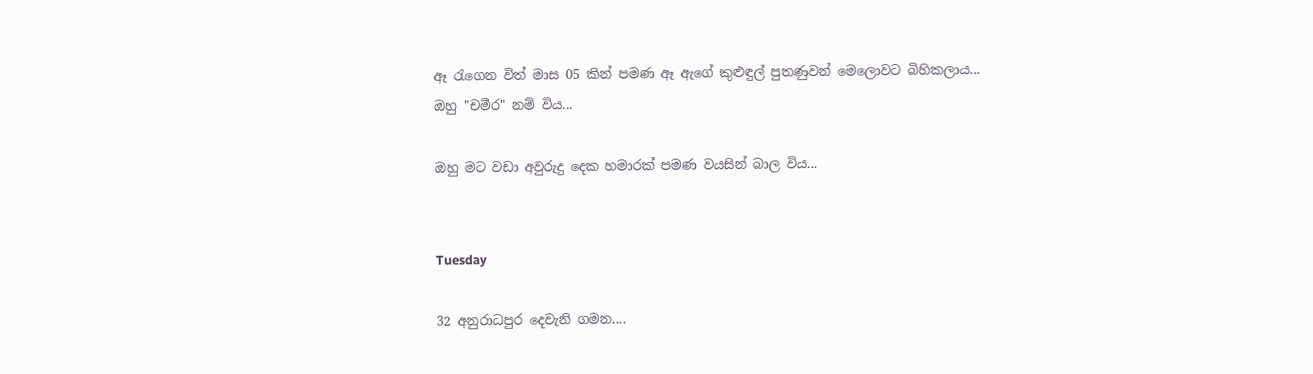ඈ රැගෙන විත් මාස 05 කින් පමණ ඈ ඇගේ කුළුඳුල් පුතණුවන් මෙලොවට බිහිකලාය...
ඔහු "චමීර" නම් විය...

ඔහු මට වඩා අවුරුදු දෙක හමාරක් පමණ වයසින් බාල විය...


Tuesday

32 අනුරාධපුර දෙවැනි ගමන....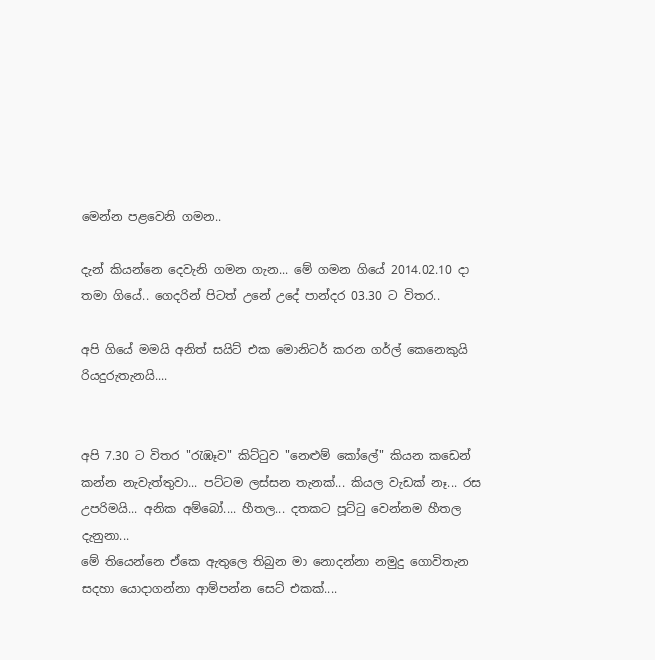මෙන්න පළවෙනි ගමන..

දැන් කියන්නෙ දෙවැනි ගමන ගැන... මේ ගමන ගියේ 2014.02.10 දා තමා ගියේ.. ගෙදරින් පිටත් උනේ උදේ පාන්දර 03.30 ට විතර..

අපි ගියේ මමයි අනිත් සයිට් එක මොනිටර් කරන ගර්ල් කෙනෙකුයි රියදුරුතැනයි....


අපි 7.30 ට විතර "රැඹෑව" කිට්ටුව "නෙළුම් කෝලේ" කියන කඩෙන් කන්න නැවැත්තුවා... පට්ටම ලස්සන තැනක්... කියල වැඩක් නෑ... රස උපරිමයි... අනික අම්බෝ.... හීතල... දතකට පූට්ටු වෙන්නම හීතල දැනුනා...
මේ තියෙන්නෙ ඒකෙ ඇතුලෙ තිබුන මා නොදන්නා නමුදු ගොවිතැන සදහා යොදාගන්නා ආම්පන්න සෙට් එකක්....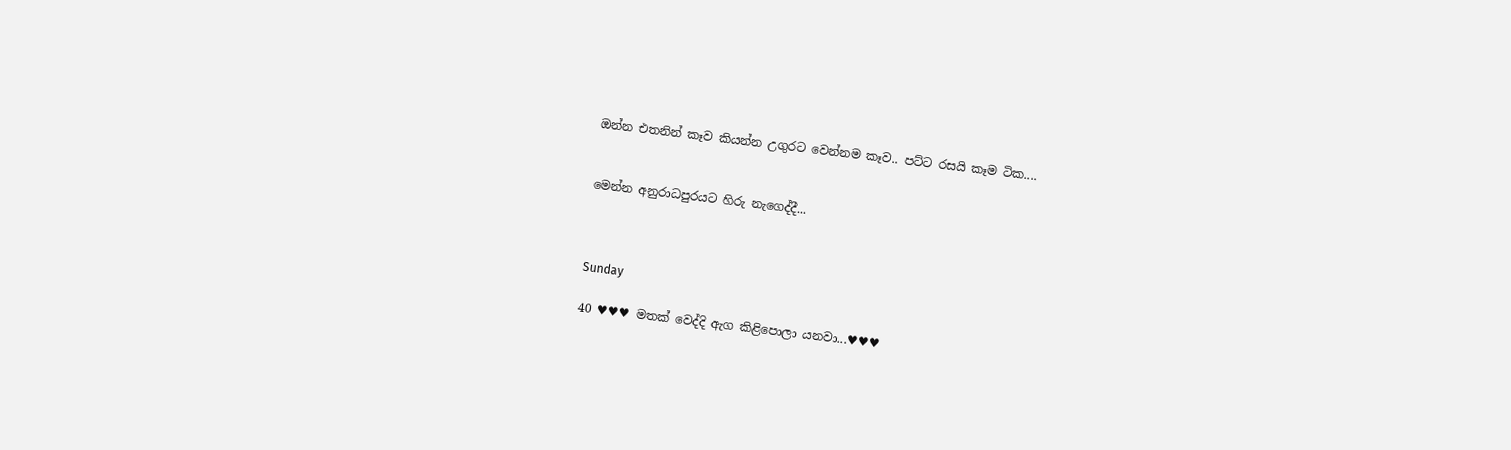ඔන්න එතනින් කෑව කියන්න උගුරට වෙන්නම කෑව.. පට්ට රසයි කෑම ටික....


මෙන්න අනුරාධපුරයට හිරු නැගෙද්දී...



Sunday

40 ♥♥♥ මතක් වෙද්දි ඇග කිළිපොලා යනවා...♥♥♥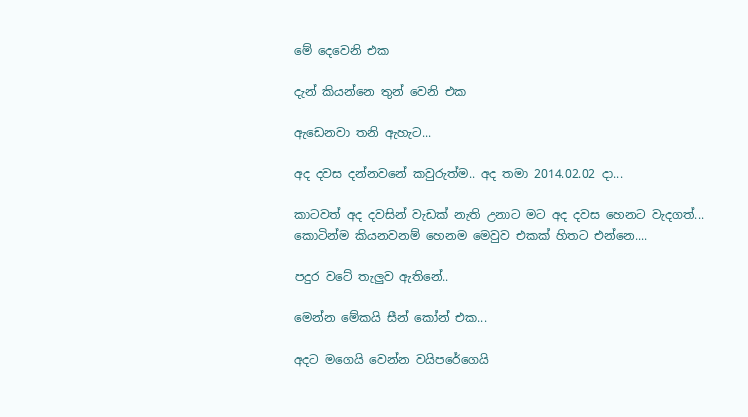මේ දෙවෙනි එක

දැන් කියන්නෙ තුන් වෙනි එක

ඇඩෙනවා තනි ඇහැට...

අද දවස දන්නවනේ කවුරුත්ම.. අද තමා 2014.02.02 දා...

කාටවත් අද දවසින් වැඩක් නැති උනාට මට අද දවස හෙනට වැදගත්... කොටින්ම කියනවනම් හෙනම මෙවුව එකක් හිතට එන්නෙ....

පදුර වටේ තැලුව ඇතිනේ..

මෙන්න මේකයි සීන් කෝන් එක...

අදට මගෙයි වෙන්න වයිපරේගෙයි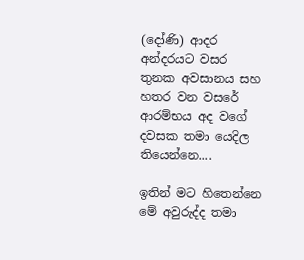(දෝණි) ආදර අන්දරයට වසර තුනක අවසානය සහ හතර වන වසරේ ආරම්භය අද වගේ දවසක තමා යෙදිල තියෙන්නෙ....

ඉතින් මට හිතෙන්නෙ මේ අවුරුද්ද තමා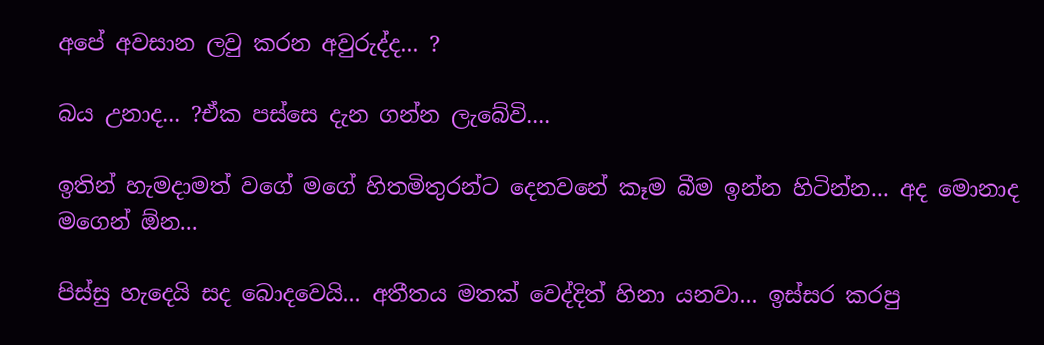අපේ අවසාන ලවු කරන අවුරුද්ද... ?

බය උනාද... ?ඒක පස්සෙ දැන ගන්න ලැබේවි....

ඉතින් හැමදාමත් වගේ මගේ හිතමිතුරන්ට දෙනවනේ කෑම බීම ඉන්න හිටින්න... අද මොනාද මගෙන් ඕන...

පිස්සු හැදෙයි සද බොදවෙයි... අතීතය මතක් වෙද්දිත් හිනා යනවා... ඉස්සර කරපු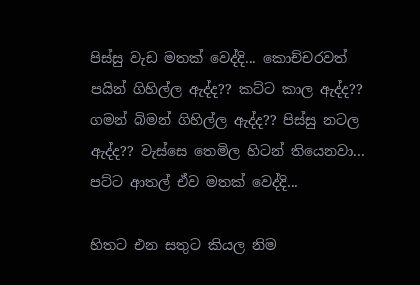පිස්සු වැඩ මතක් වෙද්දි... කොච්චරවත් පයින් ගිහිල්ල ඇද්ද?? කට්ට කාල ඇද්ද?? ගමන් බිමන් ගිහිල්ල ඇද්ද?? පිස්සු නටල ඇද්ද?? වැස්සෙ තෙමිල හිටන් තියෙනවා... පට්ට ආතල් ඒව මතක් වෙද්දි...

හිතට එන සතුට කියල නිම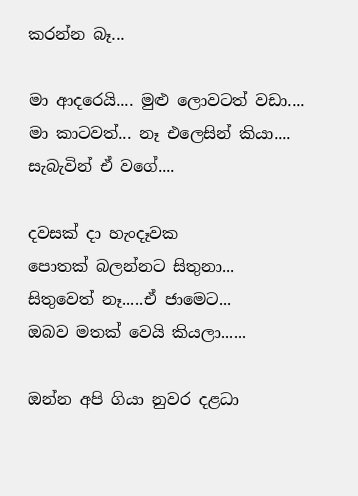කරන්න බෑ...

මා ආදරෙයි.... මුළු ලොවටත් වඩා....
මා කාටවත්... නෑ එලෙසින් කියා....
සැබැවින් ඒ වගේ....

දවසක් දා හැංදෑවක
පොතක් බලන්නට සිතුනා...
සිතුවෙත් නෑ.....ඒ ජාමෙට...
ඔබව මතක් වෙයි කියලා......

ඔන්න අපි ගියා නුවර දළධා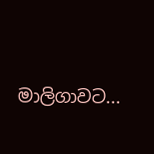මාලිගාවට...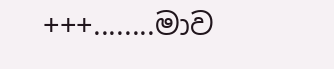+++........මාව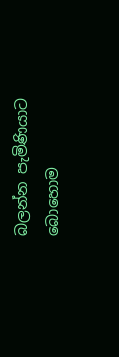බලන්න පැමිණියාට බොහොම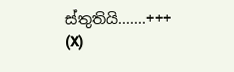ස්තුතියි.......+++
(X)